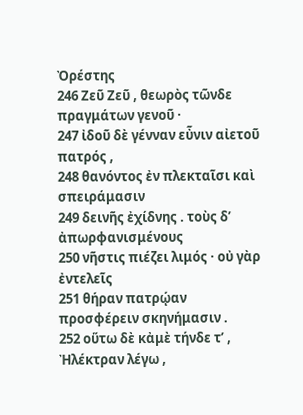Ὀρέστης
246 Ζεῦ Ζεῦ , θεωρὸς τῶνδε πραγμάτων γενοῦ ·
247 ἰδοῦ δὲ γένναν εὖνιν αἰετοῦ πατρός ,
248 θανόντος ἐν πλεκταῖσι καὶ σπειράμασιν
249 δεινῆς ἐχίδνης . τοὺς δ’ ἀπωρφανισμένους
250 νῆστις πιέζει λιμός · οὐ γὰρ ἐντελεῖς
251 θήραν πατρῴαν προσφέρειν σκηνήμασιν .
252 οὕτω δὲ κἀμὲ τήνδε τ’ , Ἠλέκτραν λέγω ,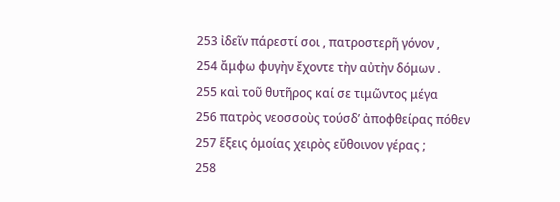253 ἰδεῖν πάρεστί σοι , πατροστερῆ γόνον ,
254 ἄμφω φυγὴν ἔχοντε τὴν αὐτὴν δόμων .
255 καὶ τοῦ θυτῆρος καί σε τιμῶντος μέγα
256 πατρὸς νεοσσοὺς τούσδ’ ἀποφθείρας πόθεν
257 ἕξεις ὁμοίας χειρὸς εὔθοινον γέρας ;
258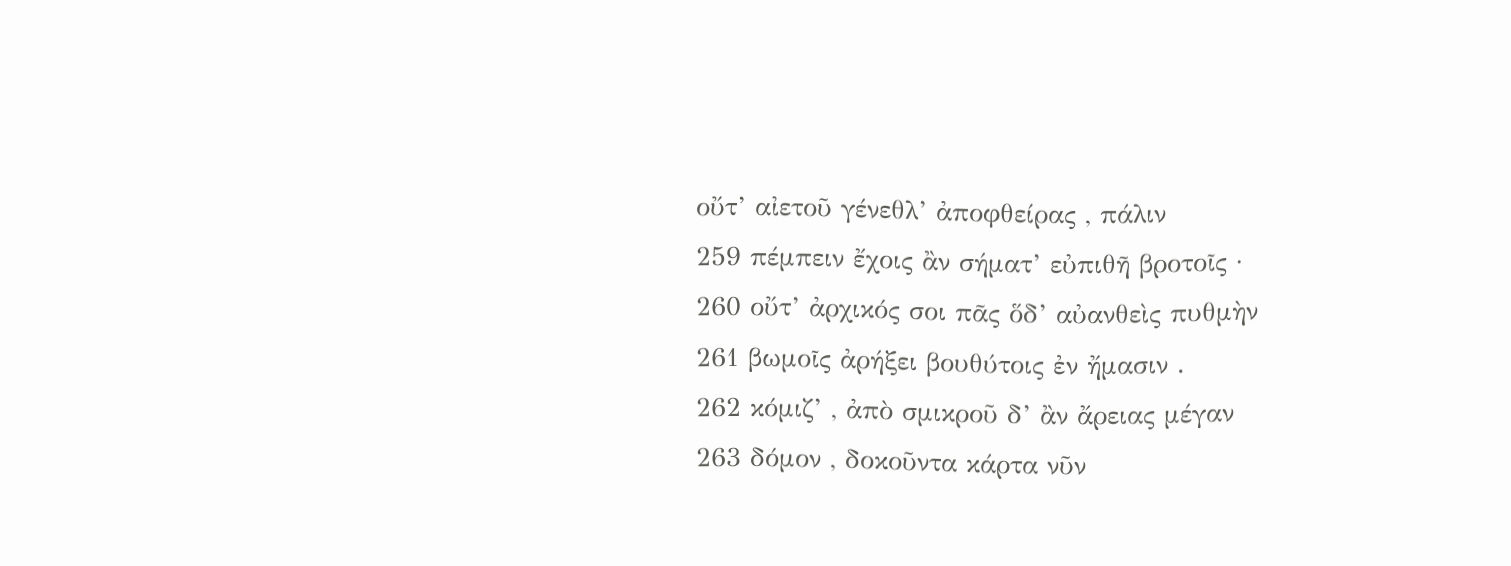οὔτ’ αἰετοῦ γένεθλ’ ἀποφθείρας , πάλιν
259 πέμπειν ἔχοις ἂν σήματ’ εὐπιθῆ βροτοῖς ·
260 οὔτ’ ἀρχικός σοι πᾶς ὅδ’ αὐανθεὶς πυθμὴν
261 βωμοῖς ἀρήξει βουθύτοις ἐν ἤμασιν .
262 κόμιζ’ , ἀπὸ σμικροῦ δ’ ἂν ἄρειας μέγαν
263 δόμον , δοκοῦντα κάρτα νῦν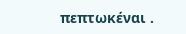πεπτωκέναι .